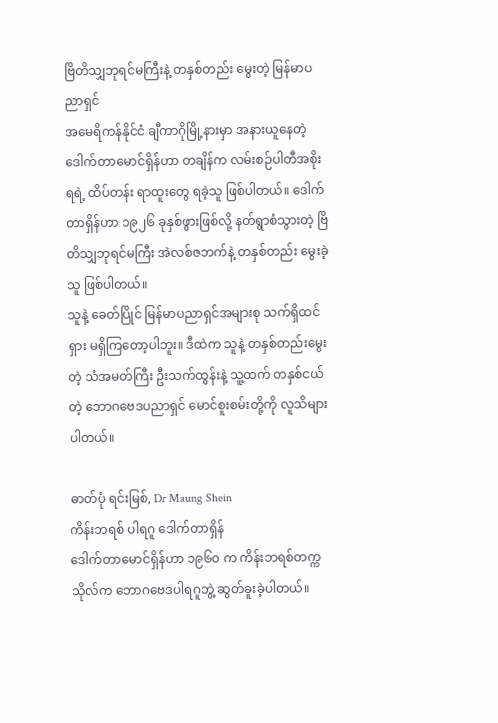ဗြိတိသျှဘုရင်မကြီးနဲ့ တနှစ်တည်း မွေးတဲ့ မြန်မာပညာရှင်
အမေရိကန်နိုင်ငံ ချီကာဂိုမြို့နားမှာ အနားယူနေတဲ့ ဒေါက်တာမောင်ရှိန်ဟာ တချိန်က လမ်းစဉ်ပါတီအစိုးရရဲ့ ထိပ်တန်း ရာထူးတွေ ရခဲ့သူ ဖြစ်ပါတယ်။ ဒေါက်တာရှိန်ဟာ ၁၉၂၆ ခုနှစ်ဖွားဖြစ်လို့ နတ်ရွာစံသွားတဲ့ ဗြိတိသျှဘုရင်မကြီး အဲလစ်ဇဘက်နဲ့ တနှစ်တည်း မွေးခဲ့သူ ဖြစ်ပါတယ်။
သူနဲ့ ခေတ်ပြိုင် မြန်မာပညာရှင်အများစု သက်ရှိထင်ရှား မရှိကြတော့ပါဘူး။ ဒီထဲက သူနဲ့ တနှစ်တည်းမွေးတဲ့ သံအမတ်ကြီး ဦးသက်ထွန်းနဲ့ သူ့ထက် တနှစ်ငယ်တဲ့ ဘောဂဗေဒပညာရှင် မောင်စူးစမ်းတို့ကို လူသိများပါတယ်။

ဓာတ်ပုံ ရင်းမြစ်, Dr Maung Shein
ကိန်းဘရစ် ပါရဂူ ဒေါက်တာရှိန်
ဒေါက်တာမောင်ရှိန်ဟာ ၁၉၆ဝ က ကိန်းဘရစ်တက္ကသိုလ်က ဘောဂဗေဒပါရဂူဘွဲ့ ဆွတ်ခူးခဲ့ပါတယ်။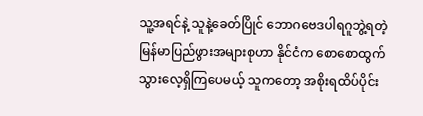သူ့အရင်နဲ့ သူနဲ့ခေတ်ပြိုင် ဘောဂဗေဒပါရဂူဘွဲ့ရတဲ့ မြန်မာပြည်ဖွားအများစုဟာ နိုင်ငံက စောစောထွက်သွားလေ့ရှိကြပေမယ့် သူကတော့ အစိုးရထိပ်ပိုင်း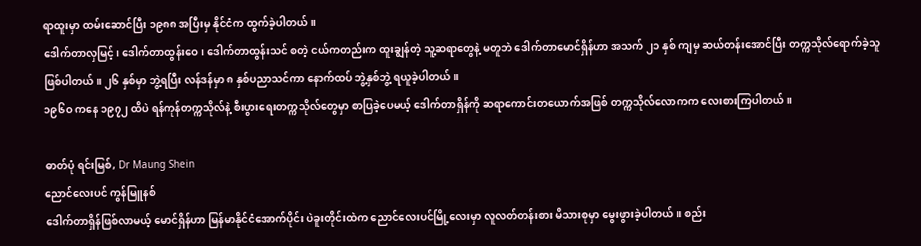ရာထူးမှာ ထမ်းဆောင်ပြီး ၁၉၈၈ အပြီးမှ နိုင်ငံက ထွက်ခဲ့ပါတယ်။
ဒေါက်တာလှမြင့်၊ ဒေါက်တာထွန်းဝေ၊ ဒေါက်တာထွန်းသင် စတဲ့ ငယ်ကတည်းက ထူးချွန်တဲ့ သူ့ဆရာတွေနဲ့ မတူဘဲ ဒေါက်တာမောင်ရှိန်ဟာ အသက် ၂၁ နှစ် ကျမှ ဆယ်တန်းအောင်ပြီး တက္ကသိုလ်ရောက်ခဲ့သူ ဖြစ်ပါတယ်။ ၂၆ နှစ်မှာ ဘွဲ့ရပြီး လန်ဒန်မှာ ၈ နှစ်ပညာသင်ကာ နောက်ထပ် ဘွဲ့နှစ်ဘွဲ့ ရယူခဲ့ပါတယ်။
၁၉၆ဝ ကနေ ၁၉၇၂ ထိပဲ ရန်ကုန်တက္ကသိုလ်နဲ့ စီးပွားရေးတက္ကသိုလ်တွေမှာ စာပြခဲ့ပေမယ့် ဒေါက်တာရှိန်ကို ဆရာကောင်းတယောက်အဖြစ် တက္ကသိုလ်လောကက လေးစားကြပါတယ်။

ဓာတ်ပုံ ရင်းမြစ်, Dr Maung Shein
ညောင်လေးပင် ကွန်မြူနစ်
ဒေါက်တာရှိန်ဖြစ်လာမယ့် မောင်ရှိန်ဟာ မြန်မာနိုင်ငံအောက်ပိုင်း ပဲခူးတိုင်းထဲက ညောင်လေးပင်မြို့လေးမှာ လူလတ်တန်းစား မိသားစုမှာ မွေးဖွားခဲ့ပါတယ်။ စည်း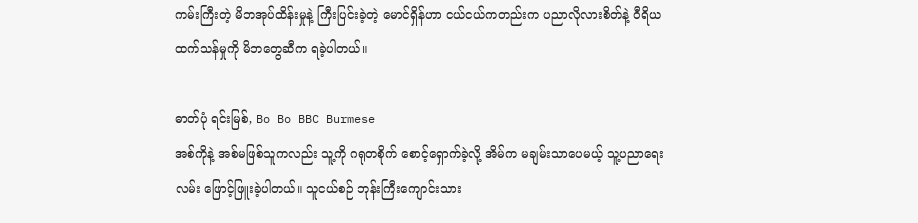ကမ်းကြီးတဲ့ မိဘအုပ်ထိန်းမှုနဲ့ ကြီးပြင်းခဲ့တဲ့ မောင်ရှိန်ဟာ ငယ်ငယ်ကတည်းက ပညာလိုလားစိတ်နဲ့ ဝီရိယထက်သန်မှုကို မိဘတွေဆီက ရခဲ့ပါတယ်။

ဓာတ်ပုံ ရင်းမြစ်, Bo Bo BBC Burmese
အစ်ကိုနဲ့ အစ်မဖြစ်သူကလည်း သူ့ကို ဂရုတစိုက် စောင့်ရှောက်ခဲ့လို့ အိမ်က မချမ်းသာပေမယ့် သူ့ပညာရေးလမ်း ဖြောင့်ဖြူးခဲ့ပါတယ်။ သူငယ်စဉ် ဘုန်းကြီးကျောင်းသား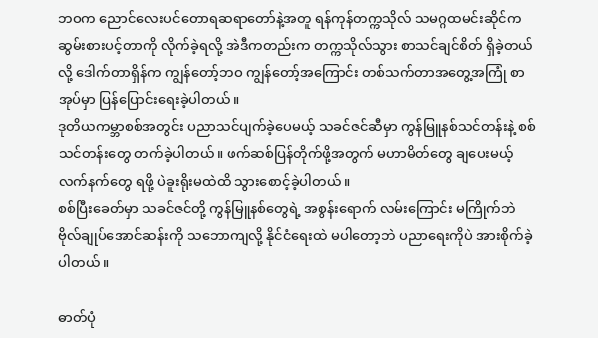ဘဝက ညောင်လေးပင်တောရဆရာတော်နဲ့အတူ ရန်ကုန်တက္ကသိုလ် သမဂ္ဂထမင်းဆိုင်က ဆွမ်းစားပင့်တာကို လိုက်ခဲ့ရလို့ အဲဒီကတည်းက တက္ကသိုလ်သွား စာသင်ချင်စိတ် ရှိခဲ့တယ်လို့ ဒေါက်တာရှိန်က ကျွန်တော့်ဘဝ ကျွန်တော့်အကြောင်း တစ်သက်တာအတွေ့အကြုံ စာအုပ်မှာ ပြန်ပြောင်းရေးခဲ့ပါတယ်။
ဒုတိယကမ္ဘာစစ်အတွင်း ပညာသင်ပျက်ခဲ့ပေမယ့် သခင်ဇင်ဆီမှာ ကွန်မြူနစ်သင်တန်းနဲ့ စစ်သင်တန်းတွေ တက်ခဲ့ပါတယ်။ ဖက်ဆစ်ပြန်တိုက်ဖို့အတွက် မဟာမိတ်တွေ ချပေးမယ့် လက်နက်တွေ ရဖို့ ပဲခူးရိုးမထဲထိ သွားစောင့်ခဲ့ပါတယ်။
စစ်ပြီးခေတ်မှာ သခင်ဇင်တို့ ကွန်မြူနစ်တွေရဲ့ အစွန်းရောက် လမ်းကြောင်း မကြိုက်ဘဲ ဗိုလ်ချုပ်အောင်ဆန်းကို သဘောကျလို့ နိုင်ငံရေးထဲ မပါတော့ဘဲ ပညာရေးကိုပဲ အားစိုက်ခဲ့ပါတယ်။

ဓာတ်ပုံ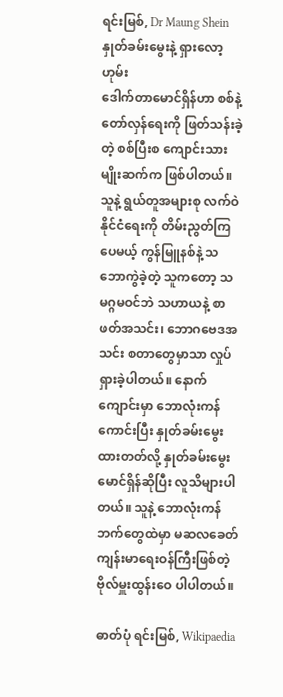ရင်းမြစ်, Dr Maung Shein
နှုတ်ခမ်းမွေးနဲ့ ရှားလော့ဟုမ်း
ဒေါက်တာမောင်ရှိန်ဟာ စစ်နဲ့တော်လှန်ရေးကို ဖြတ်သန်းခဲ့တဲ့ စစ်ပြီးစ ကျောင်းသားမျိုးဆက်က ဖြစ်ပါတယ်။ သူနဲ့ ရွယ်တူအများစု လက်ဝဲနိုင်ငံရေးကို တိမ်းညွတ်ကြပေမယ့် ကွန်မြူနစ်နဲ့ သဘောကွဲခဲ့တဲ့ သူကတော့ သမဂ္ဂမဝင်ဘဲ သဟာယနဲ့ စာဖတ်အသင်း၊ ဘောဂဗေဒအသင်း စတာတွေမှာသာ လှုပ်ရှားခဲ့ပါတယ်။ နောက် ကျောင်းမှာ ဘောလုံးကန်ကောင်းပြီး နှုတ်ခမ်းမွေးထားတတ်လို့ နှုတ်ခမ်းမွေးမောင်ရှိန်ဆိုပြီး လူသိများပါတယ်။ သူနဲ့ ဘောလုံးကန်ဘက်တွေထဲမှာ မဆလခေတ် ကျန်းမာရေးဝန်ကြီးဖြစ်တဲ့ ဗိုလ်မှူးထွန်းဝေ ပါပါတယ်။

ဓာတ်ပုံ ရင်းမြစ်, Wikipaedia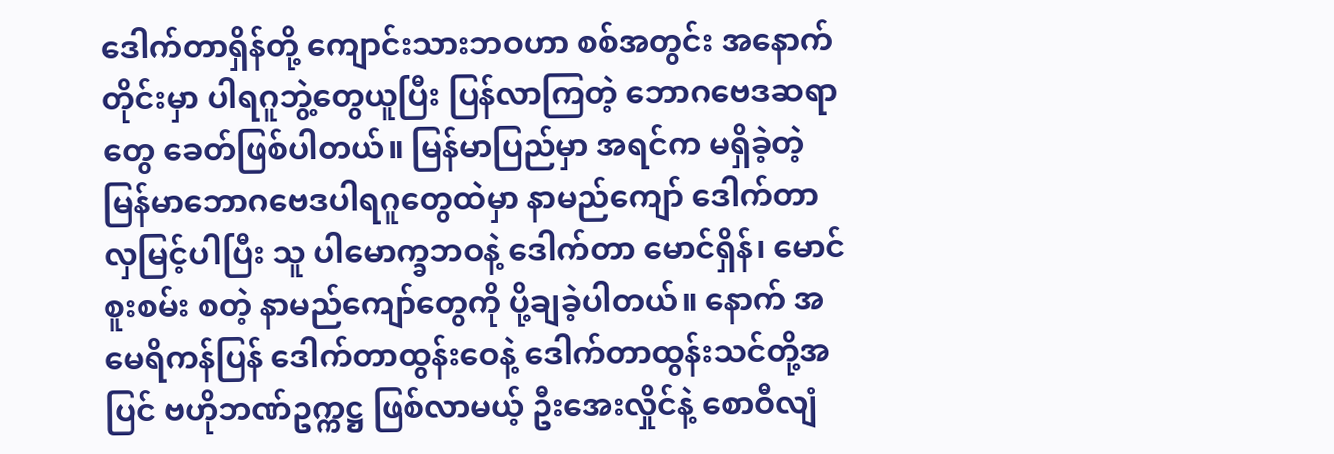ဒေါက်တာရှိန်တို့ ကျောင်းသားဘဝဟာ စစ်အတွင်း အနောက်တိုင်းမှာ ပါရဂူဘွဲ့တွေယူပြီး ပြန်လာကြတဲ့ ဘောဂဗေဒဆရာတွေ ခေတ်ဖြစ်ပါတယ်။ မြန်မာပြည်မှာ အရင်က မရှိခဲ့တဲ့ မြန်မာဘောဂဗေဒပါရဂူတွေထဲမှာ နာမည်ကျော် ဒေါက်တာလှမြင့်ပါပြီး သူ ပါမောက္ခဘဝနဲ့ ဒေါက်တာ မောင်ရှိန်၊ မောင်စူးစမ်း စတဲ့ နာမည်ကျော်တွေကို ပို့ချခဲ့ပါတယ်။ နောက် အမေရိကန်ပြန် ဒေါက်တာထွန်းဝေနဲ့ ဒေါက်တာထွန်းသင်တို့အပြင် ဗဟိုဘဏ်ဥက္ကဋ္ဌ ဖြစ်လာမယ့် ဦးအေးလှိုင်နဲ့ စောဝီလျံ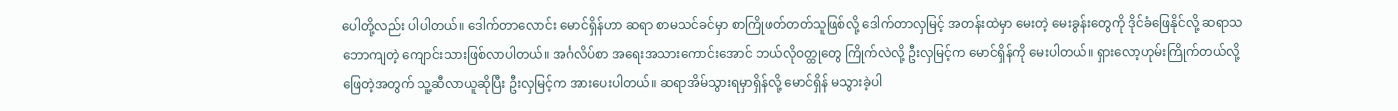ပေါတို့လည်း ပါပါတယ်။ ဒေါက်တာလောင်း မောင်ရှိန်ဟာ ဆရာ စာမသင်ခင်မှာ စာကြိုဖတ်တတ်သူဖြစ်လို့ ဒေါက်တာလှမြင့် အတန်းထဲမှာ မေးတဲ့ မေးခွန်းတွေကို ဒိုင်ခံဖြေနိုင်လို့ ဆရာသဘောကျတဲ့ ကျောင်းသားဖြစ်လာပါတယ်။ အင်္ဂလိပ်စာ အရေးအသားကောင်းအောင် ဘယ်လိုဝတ္ထုတွေ ကြိုက်လဲလို့ ဦးလှမြင့်က မောင်ရှိန်ကို မေးပါတယ်။ ရှားလော့ဟုမ်းကြိုက်တယ်လို့ ဖြေတဲ့အတွက် သူ့ဆီလာယူဆိုပြီး ဦးလှမြင့်က အားပေးပါတယ်။ ဆရာအိမ်သွားရမှာရှိန်လို့ မောင်ရှိန် မသွားခဲ့ပါ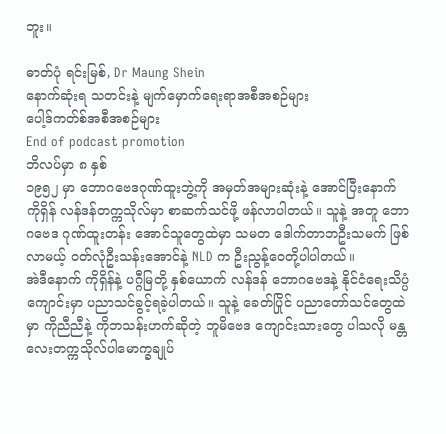ဘူး။

ဓာတ်ပုံ ရင်းမြစ်, Dr Maung Shein
နောက်ဆုံးရ သတင်းနဲ့ မျက်မှောက်ရေးရာအစီအစဉ်များ
ပေါ့ဒ်ကတ်စ်အစီအစဉ်များ
End of podcast promotion
ဘိလပ်မှာ ၈ နှစ်
၁၉၅၂ မှာ ဘောဂဗေဒဂုဏ်ထူးဘွဲ့ကို အမှတ်အများဆုံးနဲ့ အောင်ပြီးနောက် ကိုရှိန် လန်ဒန်တက္ကသိုလ်မှာ စာဆက်သင်ဖို့ ဖန်လာပါတယ်။ သူနဲ့ အတူ ဘောဂဗေဒ ဂုဏ်ထူးတန်း အောင်သူတွေထဲမှာ သမတ ဒေါက်တာဘဦးသမက် ဖြစ်လာမယ့် ဝတ်လုံဦးသန်းအောင်နဲ့ NLD က ဦးညွန့်ဝေတို့ပါပါတယ်။
အဲဒီနောက် ကိုရှိန်နဲ့ ပဂ္ဂီမြတို့ နှစ်ယောက် လန်ဒန် ဘောဂဗေဒနဲ့ နိုင်ငံရေးသိပ္ပံကျောင်းမှာ ပညာသင်ခွင့်ရခဲ့ပါတယ်။ သူနဲ့ ခေတ်ပြိုင် ပညာတော်သင်တွေထဲမှာ ကိုညီညီနဲ့ ကိုဘသန်းဟက်ဆိုတဲ့ ဘူမိဗေဒ ကျောင်းသားတွေ ပါသလို မန္တလေးတက္ကသိုလ်ပါမောက္ခချုပ်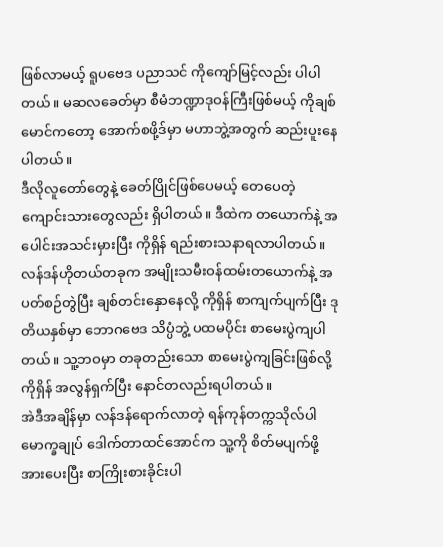ဖြစ်လာမယ့် ရူပဗေဒ ပညာသင် ကိုကျော်မြင့်လည်း ပါပါတယ်။ မဆလခေတ်မှာ စီမံဘဏ္ဍာဒုဝန်ကြီးဖြစ်မယ့် ကိုချစ်မောင်ကတော့ အောက်စဖို့ဒ်မှာ မဟာဘွဲ့အတွက် ဆည်းပူးနေပါတယ်။
ဒီလိုလူတော်တွေနဲ့ ခေတ်ပြိုင်ဖြစ်ပေမယ့် တေပေတဲ့ ကျောင်းသားတွေလည်း ရှိပါတယ်။ ဒီထဲက တယောက်နဲ့ အပေါင်းအသင်းမှားပြီး ကိုရှိန် ရည်းစားသနာရလာပါတယ်။ လန်ဒန်ဟိုတယ်တခုက အမျိုးသမီးဝန်ထမ်းတယောက်နဲ့ အပတ်စဉ်တွဲပြီး ချစ်တင်းနှောနေလို့ ကိုရှိန် စာကျက်ပျက်ပြီး ဒုတိယနှစ်မှာ ဘောဂဗေဒ သိပ္ပံဘွဲ့ ပထမပိုင်း စာမေးပွဲကျပါတယ်။ သူ့ဘဝမှာ တခုတည်းသော စာမေးပွဲကျခြင်းဖြစ်လို့ ကိုရှိန် အလွန်ရှက်ပြီး နောင်တလည်းရပါတယ်။
အဲဒီအချိန်မှာ လန်ဒန်ရောက်လာတဲ့ ရန်ကုန်တက္ကသိုလ်ပါမောက္ခချုပ် ဒေါက်တာထင်အောင်က သူ့ကို စိတ်မပျက်ဖို့ အားပေးပြီး စာကြိုးစားခိုင်းပါ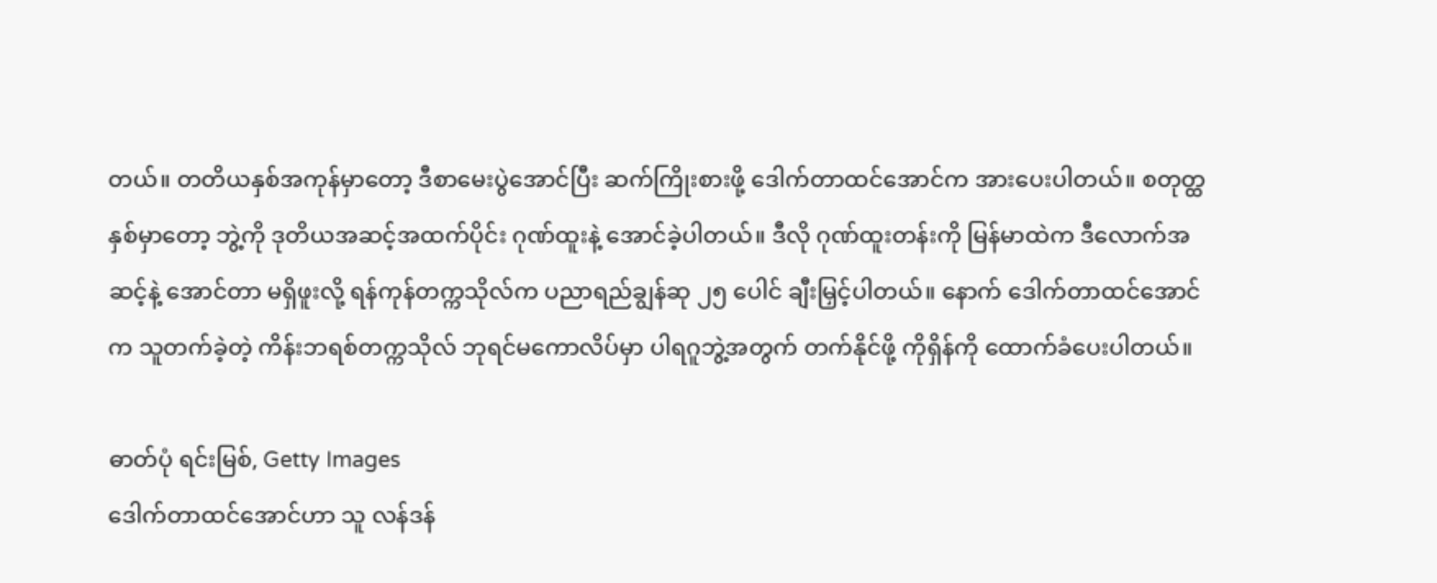တယ်။ တတိယနှစ်အကုန်မှာတော့ ဒီစာမေးပွဲအောင်ပြီး ဆက်ကြိုးစားဖို့ ဒေါက်တာထင်အောင်က အားပေးပါတယ်။ စတုတ္ထနှစ်မှာတော့ ဘွဲ့ကို ဒုတိယအဆင့်အထက်ပိုင်း ဂုဏ်ထူးနဲ့ အောင်ခဲ့ပါတယ်။ ဒီလို ဂုဏ်ထူးတန်းကို မြန်မာထဲက ဒီလောက်အဆင့်နဲ့ အောင်တာ မရှိဖူးလို့ ရန်ကုန်တက္ကသိုလ်က ပညာရည်ချွန်ဆု ၂၅ ပေါင် ချီးမြှင့်ပါတယ်။ နောက် ဒေါက်တာထင်အောင်က သူတက်ခဲ့တဲ့ ကိန်းဘရစ်တက္ကသိုလ် ဘုရင်မကောလိပ်မှာ ပါရဂူဘွဲ့အတွက် တက်နိုင်ဖို့ ကိုရှိန်ကို ထောက်ခံပေးပါတယ်။

ဓာတ်ပုံ ရင်းမြစ်, Getty Images
ဒေါက်တာထင်အောင်ဟာ သူ လန်ဒန်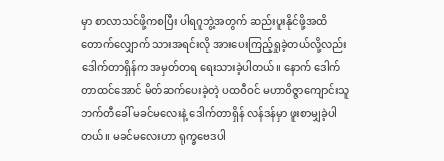မှာ စာလာသင်ဖို့ကစပြီး ပါရဂူဘွဲ့အတွက် ဆည်းပူးနိုင်ဖို့အထိ တောက်လျှောက် သားအရင်းလို အားပေးကြည့်ရှုခဲ့တယ်လို့လည်း ဒေါက်တာရှိန်က အမှတ်တရ ရေးသားခဲ့ပါတယ်။ နောက် ဒေါက်တာထင်အောင် မိတ်ဆက်ပေးခဲ့တဲ့ ပထဝီဝင် မဟာဝိဇ္ဇာကျောင်းသူ ဘက်တီခေါ် မခင်မလေးနဲ့ ဒေါက်တာရှိန် လန်ဒန်မှာ ဖူးစာမျှခဲ့ပါတယ်။ မခင်မလေးဟာ ရုက္ခဗေဒပါ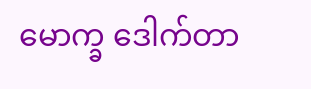မောက္ခ ဒေါက်တာ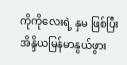ကိုကိုလေးရဲ့ နှမ ဖြစ်ပြီး အိန္ဒိယမြန်မာနွယ်ဖွား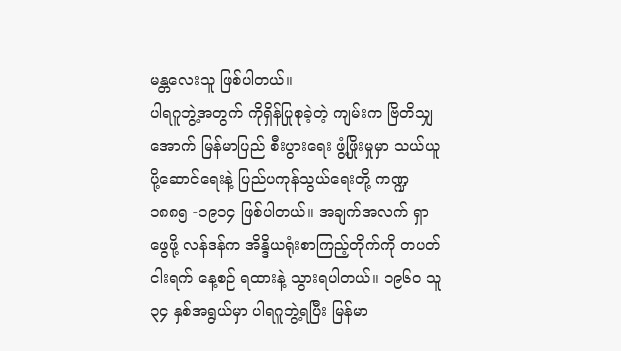မန္တလေးသူ ဖြစ်ပါတယ်။
ပါရဂူဘွဲ့အတွက် ကိုရှိန်ပြုစုခဲ့တဲ့ ကျမ်းက ဗြိတိသျှအောက် မြန်မာပြည် စီးပွားရေး ဖွံ့ဖြိုးမှုမှာ သယ်ယူပို့ဆောင်ရေးနဲ့ ပြည်ပကုန်သွယ်ရေးတို့ ကဏ္ဍ ၁၈၈၅ -၁၉၁၄ ဖြစ်ပါတယ်။ အချက်အလက် ရှာဖွေဖို့ လန်ဒန်က အိန္ဒိယရုံးစာကြည့်တိုက်ကို တပတ် ငါးရက် နေ့စဉ် ရထားနဲ့ သွားရပါတယ်။ ၁၉၆ဝ သူ ၃၄ နှစ်အရွယ်မှာ ပါရဂူဘွဲ့ရပြီး မြန်မာ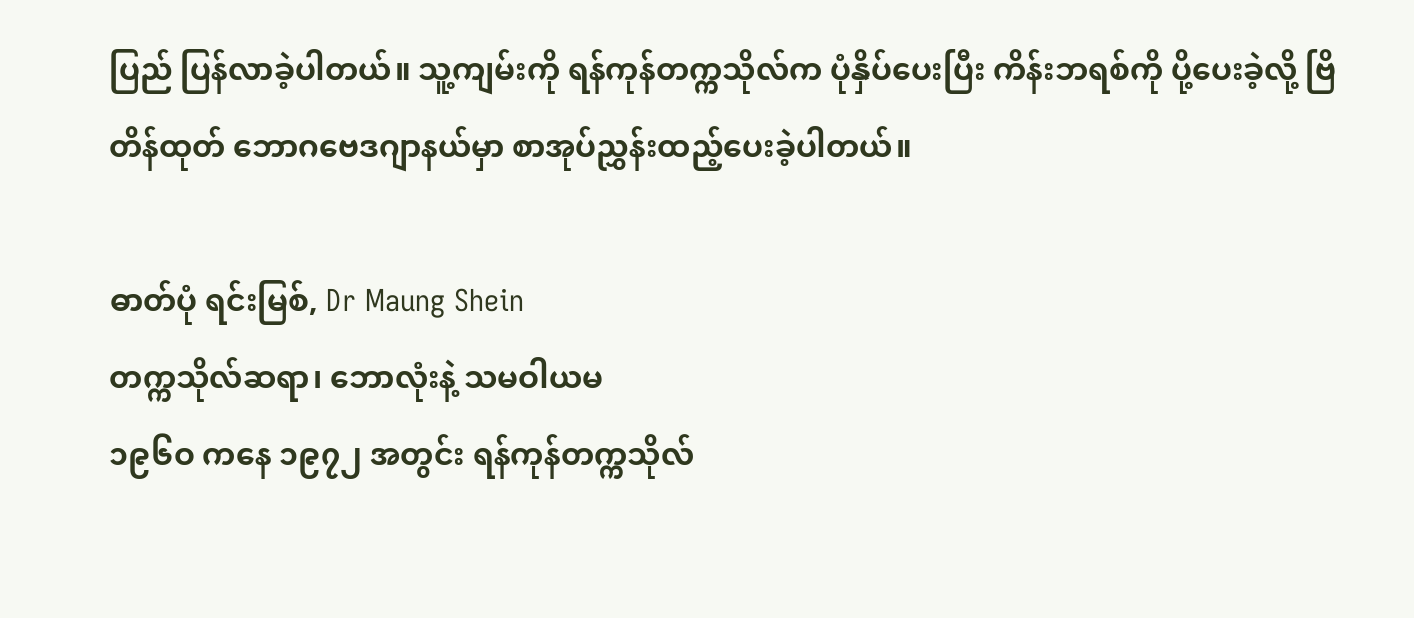ပြည် ပြန်လာခဲ့ပါတယ်။ သူ့ကျမ်းကို ရန်ကုန်တက္ကသိုလ်က ပုံနှိပ်ပေးပြီး ကိန်းဘရစ်ကို ပို့ပေးခဲ့လို့ ဗြိတိန်ထုတ် ဘောဂဗေဒဂျာနယ်မှာ စာအုပ်ညွှန်းထည့်ပေးခဲ့ပါတယ်။

ဓာတ်ပုံ ရင်းမြစ်, Dr Maung Shein
တက္ကသိုလ်ဆရာ၊ ဘောလုံးနဲ့ သမဝါယမ
၁၉၆ဝ ကနေ ၁၉၇၂ အတွင်း ရန်ကုန်တက္ကသိုလ်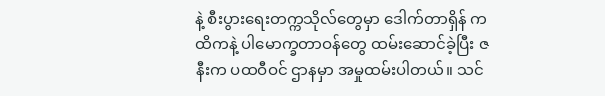နဲ့ စီးပွားရေးတက္ကသိုလ်တွေမှာ ဒေါက်တာရှိန် ကထိကနဲ့ ပါမောက္ခတာဝန်တွေ ထမ်းဆောင်ခဲ့ပြီး ဇနီးက ပထဝီဝင် ဌာနမှာ အမှုထမ်းပါတယ်။ သင်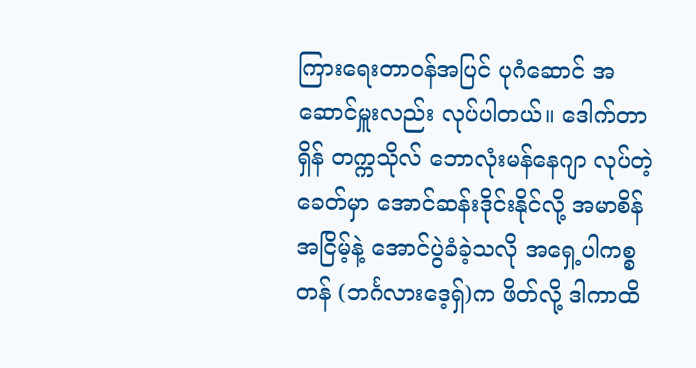ကြားရေးတာဝန်အပြင် ပုဂံဆောင် အဆောင်မှူးလည်း လုပ်ပါတယ်။ ဒေါက်တာရှိန် တက္ကသိုလ် ဘောလုံးမန်နေဂျာ လုပ်တဲ့ခေတ်မှာ အောင်ဆန်းဒိုင်းနိုင်လို့ အမာစိန်အငြိမ့်နဲ့ အောင်ပွဲခံခဲ့သလို အရှေ့ပါကစ္စတန် (ဘင်္ဂလားဒေ့ရှ်)က ဖိတ်လို့ ဒါကာထိ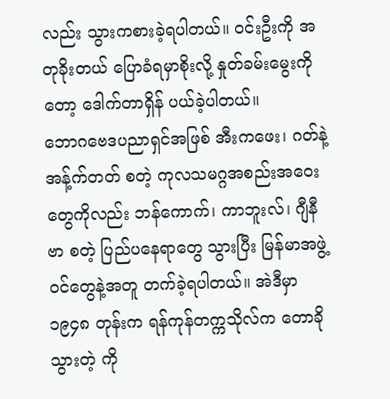လည်း သွားကစားခဲ့ရပါတယ်။ ဝင်းဦးကို အတုခိုးတယ် ပြောခံရမှာစိုးလို့ နှုတ်ခမ်းမွေးကိုတော့ ဒေါက်တာရှိန် ပယ်ခဲ့ပါတယ်။
ဘောဂဗေဒပညာရှင်အဖြစ် အီးကဖေး၊ ဂတ်နဲ့ အန့်က်တတ် စတဲ့ ကုလသမဂ္ဂအစည်းအဝေးတွေကိုလည်း ဘန်ကောက်၊ ကာဘူးလ်၊ ဂျီနီဗာ စတဲ့ ပြည်ပနေရာတွေ သွားပြီး မြန်မာအဖွဲ့ဝင်တွေနဲ့အတူ တက်ခဲ့ရပါတယ်။ အဲဒီမှာ ၁၉၄၈ တုန်းက ရန်ကုန်တက္ကသိုလ်က တောခိုသွားတဲ့ ကို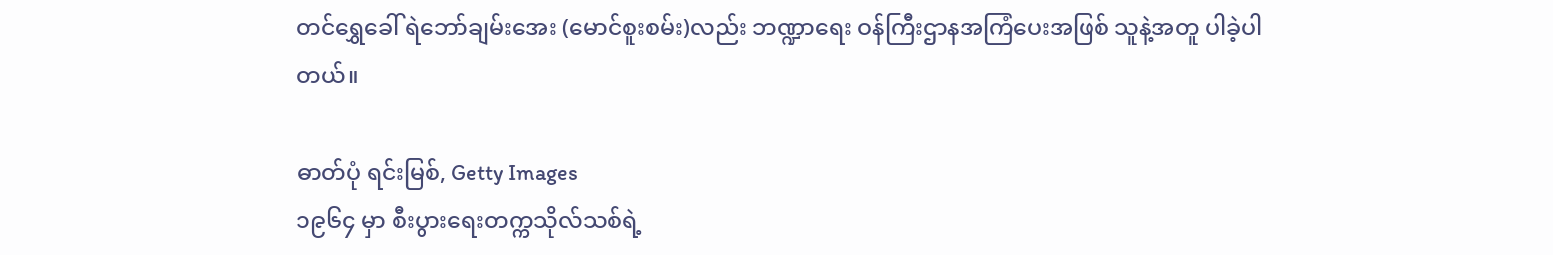တင်ရွှေခေါ် ရဲဘော်ချမ်းအေး (မောင်စူးစမ်း)လည်း ဘဏ္ဍာရေး ဝန်ကြီးဌာနအကြံပေးအဖြစ် သူနဲ့အတူ ပါခဲ့ပါတယ်။

ဓာတ်ပုံ ရင်းမြစ်, Getty Images
၁၉၆၄ မှာ စီးပွားရေးတက္ကသိုလ်သစ်ရဲ့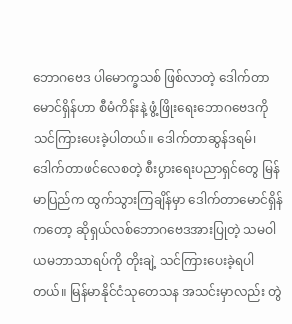ဘောဂဗေဒ ပါမောက္ခသစ် ဖြစ်လာတဲ့ ဒေါက်တာမောင်ရှိန်ဟာ စီမံကိန်းနဲ့ ဖွံ့ဖြိုးရေးဘောဂဗေဒကို သင်ကြားပေးခဲ့ပါတယ်။ ဒေါက်တာဆွန်ဒရမ်၊ ဒေါက်တာဖင်လေစတဲ့ စီးပွားရေးပညာရှင်တွေ မြန်မာပြည်က ထွက်သွားကြချိန်မှာ ဒေါက်တာမောင်ရှိန်ကတော့ ဆိုရှယ်လစ်ဘောဂဗေဒအားပြုတဲ့ သမဝါယမဘာသာရပ်ကို တိုးချဲ့ သင်ကြားပေးခဲ့ရပါတယ်။ မြန်မာနိုင်ငံသုတေသန အသင်းမှာလည်း တွဲ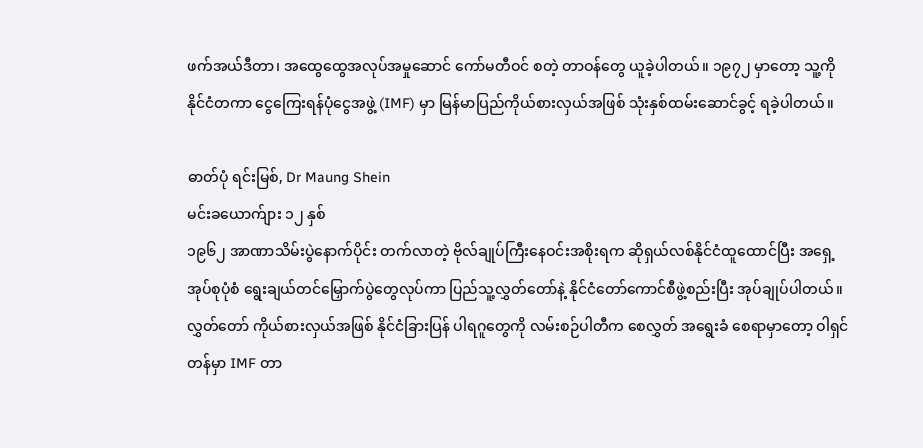ဖက်အယ်ဒီတာ၊ အထွေထွေအလုပ်အမှုဆောင် ကော်မတီဝင် စတဲ့ တာဝန်တွေ ယူခဲ့ပါတယ်။ ၁၉၇၂ မှာတော့ သူ့ကို နိုင်ငံတကာ ငွေကြေးရန်ပုံငွေအဖွဲ့ (IMF) မှာ မြန်မာပြည်ကိုယ်စားလှယ်အဖြစ် သုံးနှစ်ထမ်းဆောင်ခွင့် ရခဲ့ပါတယ်။

ဓာတ်ပုံ ရင်းမြစ်, Dr Maung Shein
မင်းခယောက်ျား ၁၂ နှစ်
၁၉၆၂ အာဏာသိမ်းပွဲနောက်ပိုင်း တက်လာတဲ့ ဗိုလ်ချုပ်ကြီးနေဝင်းအစိုးရက ဆိုရှယ်လစ်နိုင်ငံထူထောင်ပြီး အရှေ့အုပ်စုပုံစံ ရွေးချယ်တင်မြှောက်ပွဲတွေလုပ်ကာ ပြည်သူ့လွှတ်တော်နဲ့ နိုင်ငံတော်ကောင်စီဖွဲ့စည်းပြီး အုပ်ချုပ်ပါတယ်။ လွှတ်တော် ကိုယ်စားလှယ်အဖြစ် နိုင်ငံခြားပြန် ပါရဂူတွေကို လမ်းစဉ်ပါတီက စေလွှတ် အရွေးခံ စေရာမှာတော့ ဝါရှင်တန်မှာ IMF တာ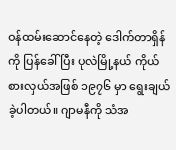ဝန်ထမ်းဆောင်နေတဲ့ ဒေါက်တာရှိန်ကို ပြန်ခေါ်ပြီး ပုလဲမြို့နယ် ကိုယ်စားလှယ်အဖြစ် ၁၉၇၆ မှာ ရွေးချယ်ခဲ့ပါတယ်။ ဂျာမနီကို သံအ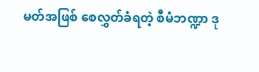မတ်အဖြစ် စေလွှတ်ခံရတဲ့ စီမံဘဏ္ဍာ ဒု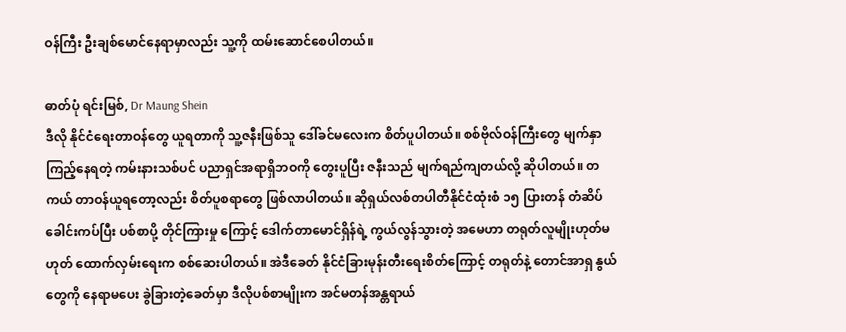ဝန်ကြီး ဦးချစ်မောင်နေရာမှာလည်း သူ့ကို ထမ်းဆောင်စေပါတယ်။

ဓာတ်ပုံ ရင်းမြစ်, Dr Maung Shein
ဒီလို နိုင်ငံရေးတာဝန်တွေ ယူရတာကို သူ့ဇနီးဖြစ်သူ ဒေါ်ခင်မလေးက စိတ်ပူပါတယ်။ စစ်ဗိုလ်ဝန်ကြီးတွေ မျက်နှာကြည့်နေရတဲ့ ကမ်းနားသစ်ပင် ပညာရှင်အရာရှိဘဝကို တွေးပူပြီး ဇနီးသည် မျက်ရည်ကျတယ်လို့ ဆိုပါတယ်။ တကယ် တာဝန်ယူရတော့လည်း စိတ်ပူစရာတွေ ဖြစ်လာပါတယ်။ ဆိုရှယ်လစ်တပါတီနိုင်ငံထုံးစံ ၁၅ ပြားတန် တံဆိပ်ခေါင်းကပ်ပြီး ပစ်စာပို့ တိုင်ကြားမှု ကြောင့် ဒေါက်တာမောင်ရှိန်ရဲ့ ကွယ်လွန်သွားတဲ့ အမေဟာ တရုတ်လူမျိုးဟုတ်မဟုတ် ထောက်လှမ်းရေးက စစ်ဆေးပါတယ်။ အဲဒီခေတ် နိုင်ငံခြားမုန်းတီးရေးစိတ်ကြောင့် တရုတ်နဲ့ တောင်အာရှ နွယ်တွေကို နေရာမပေး ခွဲခြားတဲ့ခေတ်မှာ ဒီလိုပစ်စာမျိုးက အင်မတန်အန္တရာယ်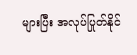များပြီး အလုပ်ပြုတ်နိုင်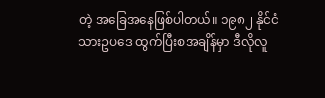တဲ့ အခြေအနေဖြစ်ပါတယ်။ ၁၉၈၂ နိုင်ငံသားဥပဒေ ထွက်ပြီးစအချိန်မှာ ဒီလိုလူ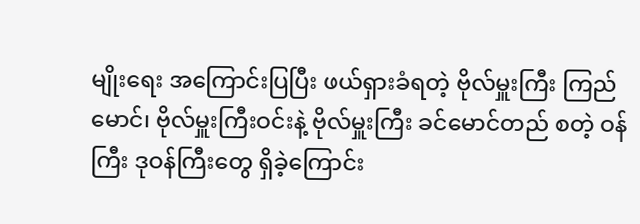မျိုးရေး အကြောင်းပြပြီး ဖယ်ရှားခံရတဲ့ ဗိုလ်မှူးကြီး ကြည်မောင်၊ ဗိုလ်မှူးကြီးဝင်းနဲ့ ဗိုလ်မှူးကြီး ခင်မောင်တည် စတဲ့ ဝန်ကြီး ဒုဝန်ကြီးတွေ ရှိခဲ့ကြောင်း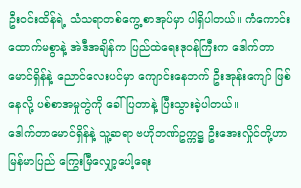ဦးဝင်းထိန်ရဲ့ သံသရာတစ်ကွေ့ စာအုပ်မှာ ပါရှိပါတယ်။ ကံကောင်းထောက်မစွာနဲ့ အဲဒီအချိန်က ပြည်ထဲရေးဒုဝန်ကြီးက ဒေါက်တာမောင်ရှိန်နဲ့ ညောင်လေးပင်မှာ ကျောင်းနေဘက် ဦးအုန်းကျော် ဖြစ်နေလို့ ပစ်စာအမှုတွဲကို ခေါ်ပြတာနဲ့ ပြီးသွားခဲ့ပါတယ်။
ဒေါက်တာမောင်ရှိန်နဲ့ သူ့ဆရာ ဗဟိုဘဏ်ဥက္ကဋ္ဌ ဦးအေးလှိုင်တို့ဟာ မြန်မာပြည် ကြွေးမြီလျှော့ပေါ့ရေး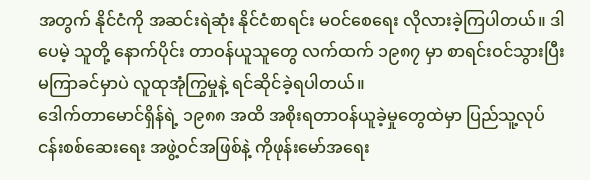အတွက် နိုင်ငံကို အဆင်းရဲဆုံး နိုင်ငံစာရင်း မဝင်စေရေး လိုလားခဲ့ကြပါတယ်။ ဒါပေမဲ့ သူတို့ နောက်ပိုင်း တာဝန်ယူသူတွေ လက်ထက် ၁၉၈၇ မှာ စာရင်းဝင်သွားပြီး မကြာခင်မှာပဲ လူထုအုံကြွမှုနဲ့ ရင်ဆိုင်ခဲ့ရပါတယ်။
ဒေါက်တာမောင်ရှိန်ရဲ့ ၁၉၈၈ အထိ အစိုးရတာဝန်ယူခဲ့မှုတွေထဲမှာ ပြည်သူ့လုပ်ငန်းစစ်ဆေးရေး အဖွဲ့ဝင်အဖြစ်နဲ့ ကိုဖုန်းမော်အရေး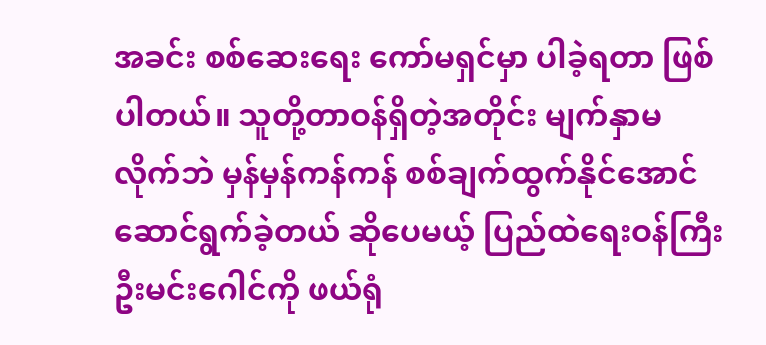အခင်း စစ်ဆေးရေး ကော်မရှင်မှာ ပါခဲ့ရတာ ဖြစ်ပါတယ်။ သူတို့တာဝန်ရှိတဲ့အတိုင်း မျက်နှာမလိုက်ဘဲ မှန်မှန်ကန်ကန် စစ်ချက်ထွက်နိုင်အောင် ဆောင်ရွက်ခဲ့တယ် ဆိုပေမယ့် ပြည်ထဲရေးဝန်ကြီး ဦးမင်းဂေါင်ကို ဖယ်ရုံ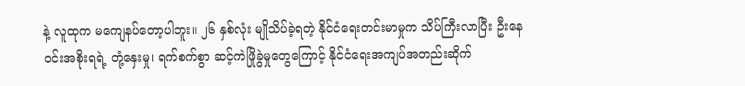နဲ့ လူထုက မကျေနပ်တော့ပါဘူး။ ၂၆ နှစ်လုံး မျိုသိပ်ခဲ့ရတဲ့ နိုင်ငံရေးတင်းမာမှုက သိပ်ကြီးလာပြီး ဦးနေဝင်းအစိုးရရဲ့ တုံ့နှေးမှု၊ ရက်စက်စွာ ဆင့်ကဲဖြိုခွဲမှုတွေကြောင့် နိုင်ငံရေးအကျပ်အတည်းဆိုက်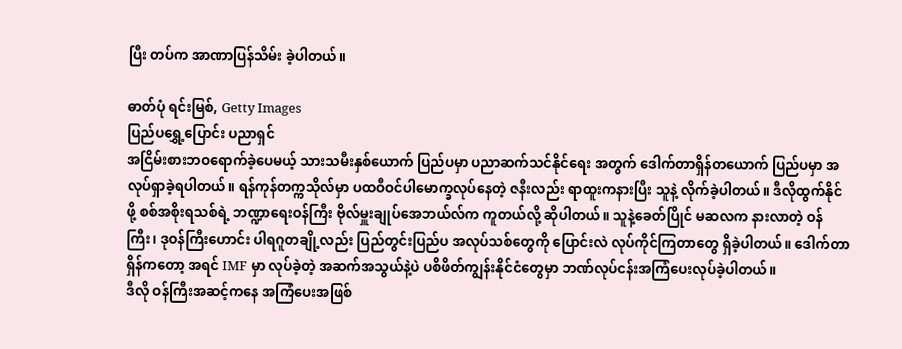ပြီး တပ်က အာဏာပြန်သိမ်း ခဲ့ပါတယ်။

ဓာတ်ပုံ ရင်းမြစ်, Getty Images
ပြည်ပရွှေ့ပြောင်း ပညာရှင်
အငြိမ်းစားဘဝရောက်ခဲ့ပေမယ့် သားသမီးနှစ်ယောက် ပြည်ပမှာ ပညာဆက်သင်နိုင်ရေး အတွက် ဒေါက်တာရှိန်တယောက် ပြည်ပမှာ အလုပ်ရှာခဲ့ရပါတယ်။ ရန်ကုန်တက္ကသိုလ်မှာ ပထဝီဝင်ပါမောက္ခလုပ်နေတဲ့ ဇနီးလည်း ရာထူးကနားပြီး သူနဲ့ လိုက်ခဲ့ပါတယ်။ ဒီလိုထွက်နိုင်ဖို့ စစ်အစိုးရသစ်ရဲ့ ဘဏ္ဍာရေးဝန်ကြီး ဗိုလ်မှူးချုပ်အေဘယ်လ်က ကူတယ်လို့ ဆိုပါတယ်။ သူနဲ့ခေတ်ပြိုင် မဆလက နားလာတဲ့ ဝန်ကြီး၊ ဒုဝန်ကြီးဟောင်း ပါရဂူတချို့လည်း ပြည်တွင်းပြည်ပ အလုပ်သစ်တွေကို ပြောင်းလဲ လုပ်ကိုင်ကြတာတွေ ရှိခဲ့ပါတယ်။ ဒေါက်တာရှိန်ကတော့ အရင် IMF မှာ လုပ်ခဲ့တဲ့ အဆက်အသွယ်နဲ့ပဲ ပစိဖိတ်ကျွန်းနိုင်ငံတွေမှာ ဘဏ်လုပ်ငန်းအကြံပေးလုပ်ခဲ့ပါတယ်။
ဒီလို ဝန်ကြီးအဆင့်ကနေ အကြံပေးအဖြစ်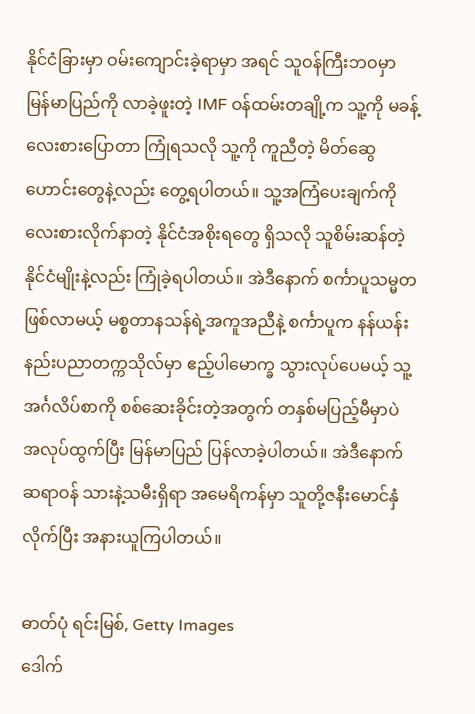နိုင်ငံခြားမှာ ဝမ်းကျောင်းခဲ့ရာမှာ အရင် သူဝန်ကြီးဘဝမှာ မြန်မာပြည်ကို လာခဲ့ဖူးတဲ့ IMF ဝန်ထမ်းတချို့က သူ့ကို မခန့်လေးစားပြောတာ ကြုံရသလို သူ့ကို ကူညီတဲ့ မိတ်ဆွေဟောင်းတွေနဲ့လည်း တွေ့ရပါတယ်။ သူ့အကြံပေးချက်ကို လေးစားလိုက်နာတဲ့ နိုင်ငံအစိုးရတွေ ရှိသလို သူစိမ်းဆန်တဲ့ နိုင်ငံမျိုးနဲ့လည်း ကြုံခဲ့ရပါတယ်။ အဲဒီနောက် စင်္ကာပူသမ္မတဖြစ်လာမယ့် မစ္စတာနသန်ရဲ့အကူအညီနဲ့ စင်္ကာပူက နန်ယန်းနည်းပညာတက္ကသိုလ်မှာ ဧည့်ပါမောက္ခ သွားလုပ်ပေမယ့် သူ့အင်္ဂလိပ်စာကို စစ်ဆေးခိုင်းတဲ့အတွက် တနှစ်မပြည့်မီမှာပဲ အလုပ်ထွက်ပြီး မြန်မာပြည် ပြန်လာခဲ့ပါတယ်။ အဲဒီနောက် ဆရာဝန် သားနဲ့သမီးရှိရာ အမေရိကန်မှာ သူတို့ဇနီးမောင်နှံလိုက်ပြီး အနားယူကြပါတယ်။

ဓာတ်ပုံ ရင်းမြစ်, Getty Images
ဒေါက်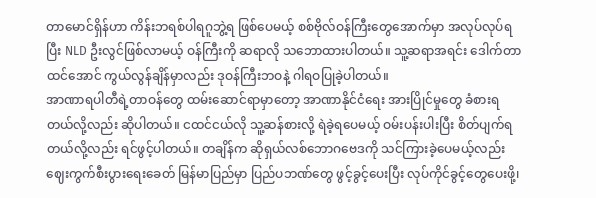တာမောင်ရှိန်ဟာ ကိန်းဘရစ်ပါရဂူဘွဲ့ရ ဖြစ်ပေမယ့် စစ်ဗိုလ်ဝန်ကြီးတွေအောက်မှာ အလုပ်လုပ်ရပြီး NLD ဦးလွင်ဖြစ်လာမယ့် ဝန်ကြီးကို ဆရာလို သဘောထားပါတယ်။ သူ့ဆရာအရင်း ဒေါက်တာထင်အောင် ကွယ်လွန်ချိန်မှာလည်း ဒုဝန်ကြီးဘဝနဲ့ ဂါရဝပြုခဲ့ပါတယ်။
အာဏာရပါတီရဲ့တာဝန်တွေ ထမ်းဆောင်ရာမှာတော့ အာဏာနိုင်ငံရေး အားပြိုင်မှုတွေ ခံစားရတယ်လို့လည်း ဆိုပါတယ်။ ငထင်ငယ်လို သူ့ဆန်စားလို့ ရဲခဲ့ရပေမယ့် ဝမ်းပန်းပါးပြီး စိတ်ပျက်ရတယ်လို့လည်း ရင်ဖွင့်ပါတယ်။ တချိန်က ဆိုရှယ်လစ်ဘောဂဗေဒကို သင်ကြားခဲ့ပေမယ့်လည်း ဈေးကွက်စီးပွားရေးခေတ် မြန်မာပြည်မှာ ပြည်ပဘဏ်တွေ ဖွင့်ခွင့်ပေးပြီး လုပ်ကိုင်ခွင့်တွေပေးဖို့၊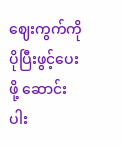ဈေးကွက်ကို ပိုပြီးဖွင့်ပေးဖို့ ဆောင်းပါး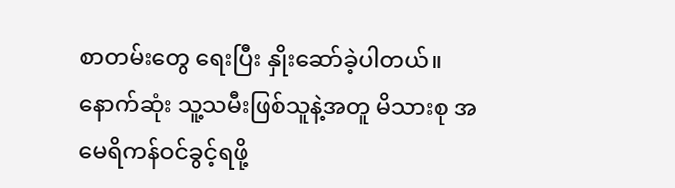စာတမ်းတွေ ရေးပြီး နှိုးဆော်ခဲ့ပါတယ်။ နောက်ဆုံး သူ့သမီးဖြစ်သူနဲ့အတူ မိသားစု အမေရိကန်ဝင်ခွင့်ရဖို့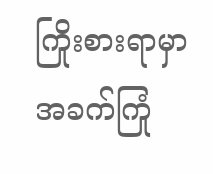ကြိုးစားရာမှာ အခက်ကြုံ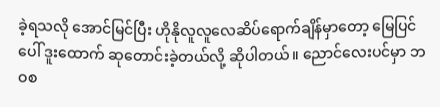ခဲ့ရသလို အောင်မြင်ပြီး ဟိုနိုလူလူလေဆိပ်ရောက်ချိန်မှာတော့ မြေပြင်ပေါ် ဒူးထောက် ဆုတောင်းခဲ့တယ်လို့ ဆိုပါတယ်။ ညောင်လေးပင်မှာ ဘဝစ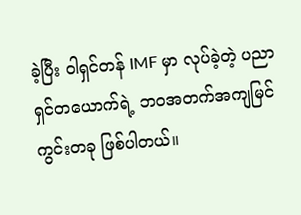ခဲ့ပြီး ဝါရှင်တန် IMF မှာ လုပ်ခဲ့တဲ့ ပညာရှင်တယောက်ရဲ့ ဘဝအတက်အကျမြင်ကွင်းတခု ဖြစ်ပါတယ်။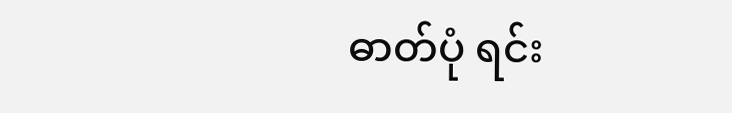ဓာတ်ပုံ ရင်း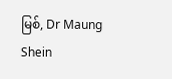မြစ်, Dr Maung Shein